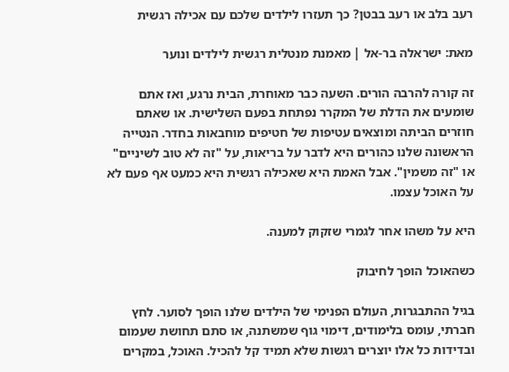רעב בלב או רעב בבטן? כך תעזרו לילדים שלכם עם אכילה רגשית

מאת: ישראלה בר-אל | מאמנת מנטלית רגשית לילדים ונוער

זה קורה להרבה הורים. השעה כבר מאוחרת, הבית נרגע, ואז אתם שומעים את הדלת של המקרר נפתחת בפעם השלישית. או שאתם חוזרים הביתה ומוצאים עטיפות של חטיפים מוחבאות בחדר. הנטייה הראשונה שלנו כהורים היא לדבר על בריאות, על "זה לא טוב לשיניים" או "זה משמין". אבל האמת היא שאכילה רגשית היא כמעט אף פעם לא על האוכל עצמו.

היא על משהו אחר לגמרי שזקוק למענה.

כשהאוכל הופך לחיבוק

בגיל ההתבגרות, העולם הפנימי של הילדים שלנו הופך לסוער. לחץ חברתי, עומס בלימודים, דימוי גוף שמשתנה, או סתם תחושת שעמום ובדידות כל אלו יוצרים רגשות שלא תמיד קל להכיל. האוכל, במקרים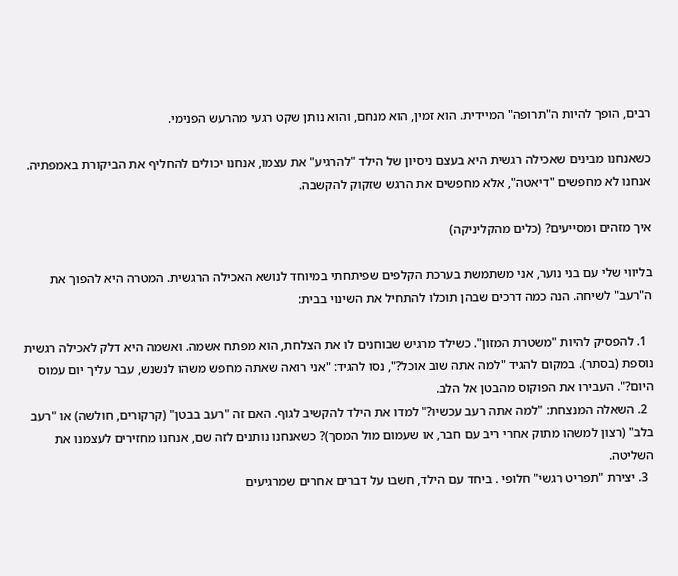רבים, הופך להיות ה"תרופה" המיידית. הוא זמין, הוא מנחם, והוא נותן שקט רגעי מהרעש הפנימי.

כשאנחנו מבינים שאכילה רגשית היא בעצם ניסיון של הילד "להרגיע" את עצמו, אנחנו יכולים להחליף את הביקורת באמפתיה. אנחנו לא מחפשים "דיאטה", אלא מחפשים את הרגש שזקוק להקשבה.

איך מזהים ומסייעים? (כלים מהקליניקה)

בליווי שלי עם בני נוער, אני משתמשת בערכת הקלפים שפיתחתי במיוחד לנושא האכילה הרגשית. המטרה היא להפוך את ה"רעב" לשיחה. הנה כמה דרכים שבהן תוכלו להתחיל את השינוי בבית:

  1. להפסיק להיות "משטרת המזון". כשילד מרגיש שבוחנים לו את הצלחת, הוא מפתח אשמה. ואשמה היא דלק לאכילה רגשית נוספת (בסתר). במקום להגיד "למה אתה שוב אוכל?", נסו להגיד: "אני רואה שאתה מחפש משהו לנשנש, עבר עליך יום עמוס היום?". העבירו את הפוקוס מהבטן אל הלב.
  2. השאלה המנצחת: "למה אתה רעב עכשיו?" למדו את הילד להקשיב לגוף. האם זה "רעב בבטן" (קרקורים, חולשה) או "רעב בלב" (רצון למשהו מתוק אחרי ריב עם חבר, או שעמום מול המסך)? כשאנחנו נותנים לזה שם, אנחנו מחזירים לעצמנו את השליטה.
  3. יצירת "תפריט רגשי" חלופי . ביחד עם הילד, חשבו על דברים אחרים שמרגיעים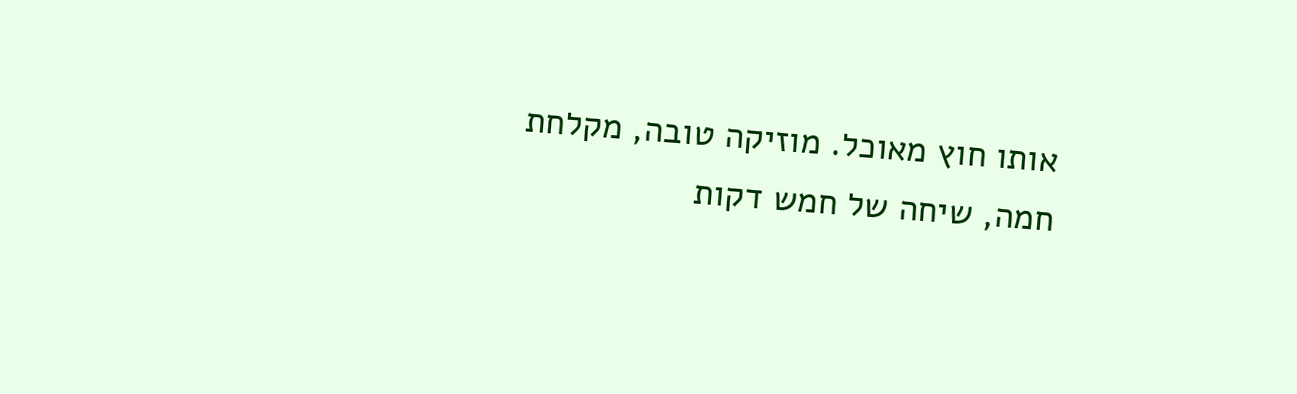אותו חוץ מאוכל. מוזיקה טובה, מקלחת חמה, שיחה של חמש דקות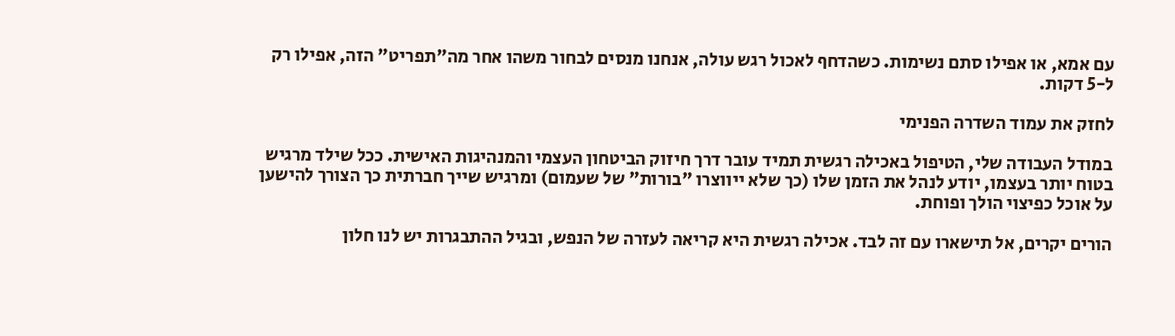עם אמא, או אפילו סתם נשימות. כשהדחף לאכול רגש עולה, אנחנו מנסים לבחור משהו אחר מה"תפריט" הזה, אפילו רק ל-5 דקות.

לחזק את עמוד השדרה הפנימי

במודל העבודה שלי, הטיפול באכילה רגשית תמיד עובר דרך חיזוק הביטחון העצמי והמנהיגות האישית. ככל שילד מרגיש בטוח יותר בעצמו, יודע לנהל את הזמן שלו (כך שלא ייווצרו "בורות" של שעמום) ומרגיש שייך חברתית כך הצורך להישען על אוכל כפיצוי הולך ופוחת.

הורים יקרים, אל תישארו עם זה לבד. אכילה רגשית היא קריאה לעזרה של הנפש, ובגיל ההתבגרות יש לנו חלון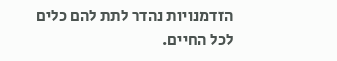הזדמנויות נהדר לתת להם כלים לכל החיים.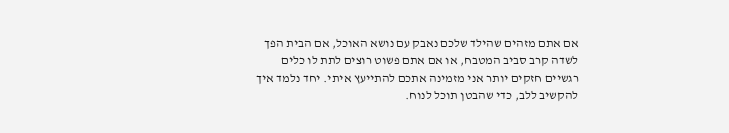אם אתם מזהים שהילד שלכם נאבק עם נושא האוכל, אם הבית הפך לשדה קרב סביב המטבח, או אם אתם פשוט רוצים לתת לו כלים רגשיים חזקים יותר אני מזמינה אתכם להתייעץ איתי. יחד נלמד איך להקשיב ללב, כדי שהבטן תוכל לנוח.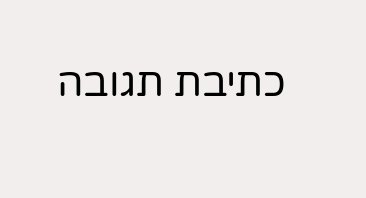כתיבת תגובה